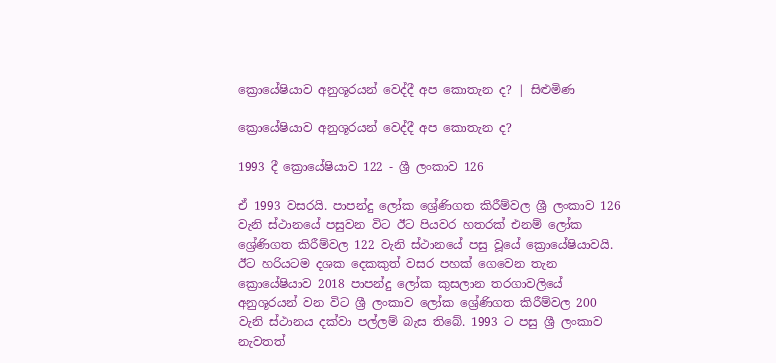ක්‍රොයේෂියාව අනුශූරයන් වෙද්දී අප කොතැන ද? | සිළුමිණ

ක්‍රොයේෂියාව අනුශූරයන් වෙද්දී අප කොතැන ද?

1993 දී ක්‍රොයේෂියාව 122 - ශ්‍රී ලංකාව 126

ඒ 1993 වස‍රයි. පාපන්දු ලෝක ශ්‍රේණිගත කිරීම්වල ශ්‍රී ලංකාව 126 වැනි ස්ථානයේ පසුවන විට ඊට පියවර හතරක් එනම් ලෝක ශ්‍රේණිගත කිරීම්වල 122 වැනි ස්ථානයේ පසු වූයේ ක්‍රොයේෂියාවයි. ඊ‍ට හරියටම දශක දෙකකුත් වසර පහක් ගෙවෙන තැන ක්‍රොයේෂියාව 2018 පාපන්දු ලෝක කුසලාන තරගාවලියේ අනුශූරයන් වන විට ශ්‍රී ලංකාව ලෝක ශ්‍රේණිගත කිරීම්වල 200 වැනි ස්ථානය දක්වා පල්ලම් බැස තිබේ. 1993 ට පසු ශ්‍රී ලංකාව නැවතත්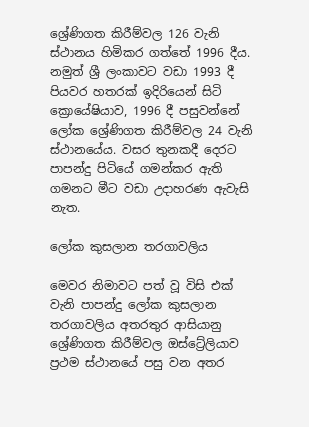ශ්‍රේණිගත කිරීම්වල 126 වැනි ස්ථානය හිමිකර ගත්තේ 1996 දීය. නමුත් ශ්‍රී ලංකාවට වඩා 1993 දී පියවර හතරක් ඉදිරියෙන් සිටි ක්‍රොයේෂියාව, 1996 දී පසුවන්නේ ලෝක ශ්‍රේණිගත කිරීම්වල 24 වැනි ස්ථානයේය. වසර තුනකදී දෙරට පාපන්දු පිටියේ ගමන්කර ඇති ගමනට මීට වඩා උදාහරණ ඇවැසි නැත.

ලෝක කුසලාන තරගාවලිය

මෙවර නිමාව‍ට පත් වූ විසි එක් වැනි පාපන්දු ලෝක කුසලාන තරගාවලිය අතරතුර ආසියානු ශ්‍රේණිගත කිරීම්වල ඔස්ට්‍රේලියාව ප්‍රථම ස්ථානයේ පසු වන අතර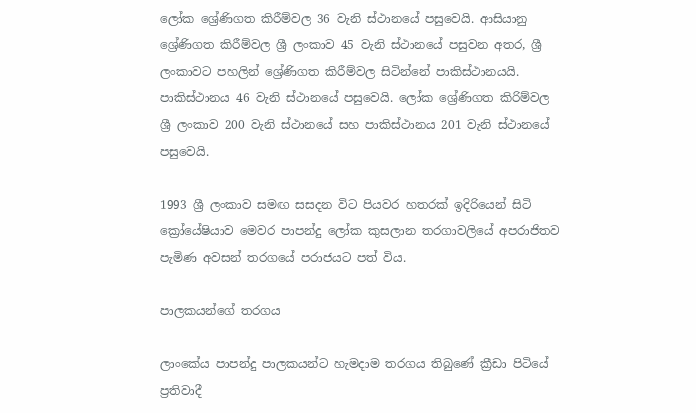ලෝක ශ්‍රේණිගත කිරීම්වල 36 වැනි ස්ථානයේ පසුවෙයි. ආසියානු ශ්‍රේණිගත කිරීම්වල ශ්‍රී ලංකාව 45 වැනි ස්ථානයේ පසුවන අතර, ශ්‍රී ලංකාවට පහලින් ශ්‍රේණිගත කිරීම්වල සිටින්නේ පාකිස්ථානයයි. පාකිස්ථානය 46 වැනි ස්ථානයේ පසුවෙයි. ලෝක ශ්‍රේණිගත කිරිම්වල ශ්‍රී ලංකාව 200 වැනි ස්ථානයේ සහ පාකිස්ථානය 201 වැනි ස්ථානයේ පසුවෙයි.

1993 ශ්‍රී ලංකාව සමඟ සසදන විට පියවර හතරක් ඉදිරියෙන් සිටි ක්‍රෝයේෂියාව මෙවර පාපන්දු ලෝක කුසලාන තරගාවලියේ අපරාජිතව පැමිණ අවසන් තරගයේ පරාජයට පත් විය.

පාලකයන්ගේ තරගය

ලාංකේය පාපන්දු පාලකයන්ට හැමදාම තරගය තිබුණේ ක්‍රීඩා පිටියේ ප්‍රතිවාදී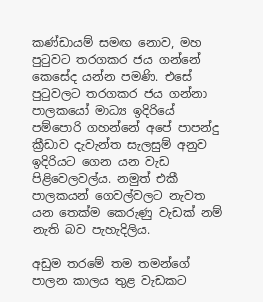කණ්ඩායම් සමඟ නොව, මහ පුටුවට තරගකර ජය ගන්නේ කෙසේද යන්න පමණි. එසේ පුටුවලට තරගකර ජය ගන්නා පාලකයෝ මාධ්‍ය ඉදිරියේ පම්පොරි ගහන්නේ අපේ පාපන්දු ක්‍රීඩාව දැවැන්ත සැලසුම් අනුව ඉදිරියට ගෙන යන වැඩ පිළිවෙලවල්ය. නමුත් එකී පාලකයන් ගෙවල්වලට නැවත යන තෙක්ම කෙරුණු වැඩක් නම් නැති බව පැහැදිලිය.

අඩුම තරමේ තම තමන්ගේ පාලන කාලය තුළ වැඩකට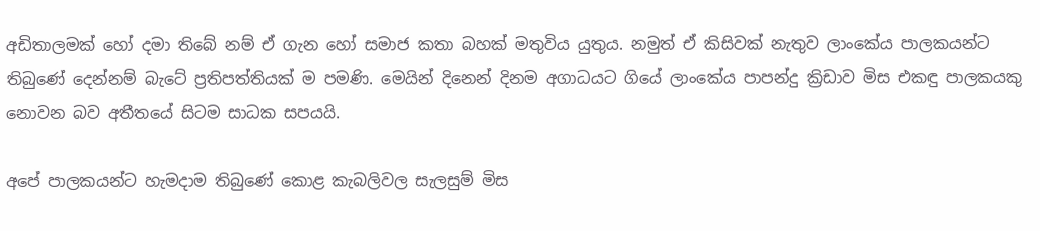අඩිතාලමක් හෝ දමා තිබේ නම් ඒ ගැන ‍හෝ සමාජ කතා බහක් මතුවිය යුතුය. නමුත් ඒ කිසිවක් නැතුව ලාංකේය පාලකයන්ට තිබුණේ දෙන්නම් බැටේ ප්‍රතිපත්තියක් ම පමණි. මෙයින් දිනෙන් දිනම අගාධයට ගියේ ලාංකේය පාපන්දු ක්‍රිඩාව මිස එකඳු පාලකයකු නොවන බව අතීතයේ සිටම සාධක සපයයි.

අපේ පාලකයන්ට හැමදාම තිබුණේ කොළ කැබලිවල සැලසුම් මිස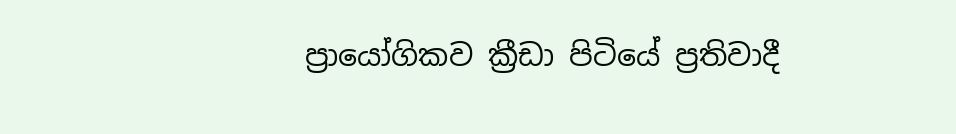ප්‍රායෝගිකව ක්‍රීඩා පිටියේ ප්‍රතිවාදී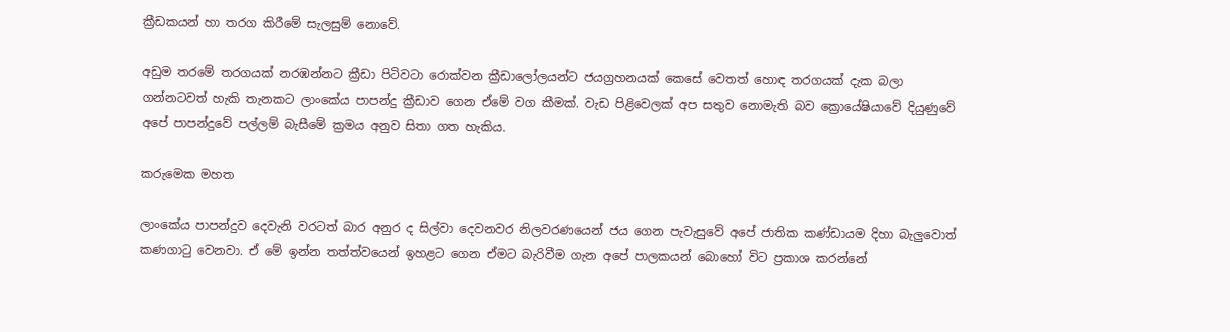ක්‍රීඩකයන් හා තරග කිරීමේ සැලසුම් නොවේ.

අඩුම තරමේ තරගයක් නරඹන්නට ක්‍රීඩා පිටිවටා රොක්වන ක්‍රීඩාලෝලයන්ට ජයග්‍රහනයක් කෙසේ වෙතත් හොඳ තරගයක් දැක බලා ගන්නටවත් හැකි තැනකට ලාං‍කේය පාපන්දු ක්‍රීඩාව ගෙන ඒමේ වග කීමක්. වැඩ පිළිවෙලක් අප සතුව නොමැති බව ක්‍රොයේෂියාවේ දියුණුවේ අපේ පාපන්දුවේ පල්ලම් බැසීමේ ක්‍රමය අනුව සිතා ගත හැකිය.

කරුමෙක මහත

ලාංකේය පාපන්දුව දෙවැනි වරටත් බාර අනුර ද සිල්වා දෙවනවර නිලවරණයෙන් ජය ගෙන පැවැසුවේ අපේ ජාතික කණ්ඩායම දිහා බැලුවොත් කණගාටු වෙනවා. ඒ මේ ඉන්න තත්ත්වයෙන් ඉහළට ගෙන ඒමට බැරිවීම ගැන අපේ පාලකයන් බොහෝ විට ප්‍රකාශ කරන්නේ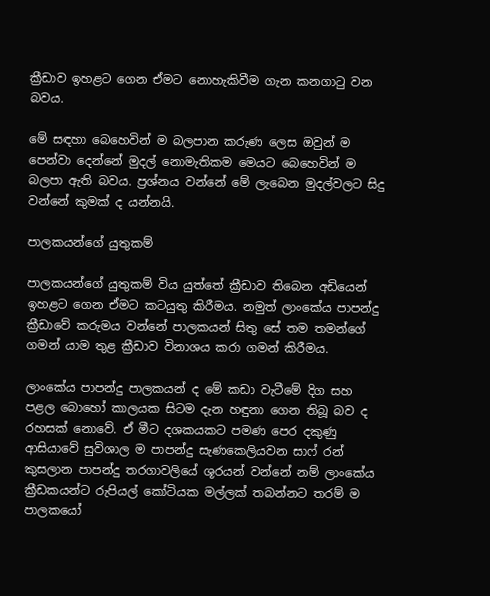ක්‍රීඩාව ඉහළට ගෙන ඒමට නොහැකිවීම ගැන කනගාටු වන බවය.

මේ සඳහා බෙහෙවින් ම බලපාන කරුණ ලෙස ඔවුන් ම පෙන්වා දෙන්නේ මුදල් නොමැතිකම මෙයට බෙහෙවින් ම බලපා ඇති බවය. ප්‍රශ්නය වන්නේ මේ ලැබෙන මුදල්වලට සිදු වන්නේ කුමක් ද යන්නයි.

පාලකයන්ගේ යුතුකම්

පාලකයන්ගේ යුතුකම් විය යුත්තේ ක්‍රීඩාව තිබෙන අඩියෙන් ඉහළට ගෙන ඒමට කටයුතු කිරීමය. නමුත් ලාංකේය පාපන්දු ක්‍රීඩාවේ කරුමය වන්නේ පාලකයන් සිතු සේ තම තමන්ගේ ගමන් යාම තුළ ක්‍රීඩාව විනාශය කරා ගමන් කිරීමය.

ලාංකේය පාපන්දු පාලකයන් ද මේ කඩා වැටීමේ දිග සහ පළල බොහෝ කාලයක සිටම දැන හඳුනා ගෙන තිබූ බව ද රහසක් නොවේ. ඒ මීට දශකයකට පමණ පෙර දකුණු ආසියාවේ සුවිශාල ම පාපන්දු සැණකෙලියවන සාෆ් රන් කුසලාන පාපන්දු තරගාවලියේ ශූරයන් වන්නේ නම් ලාංකේය ක්‍රීඩකයන්ට රුපියල් කෝටියක මල්ලක් තබන්නට තරම් ම පාලකයෝ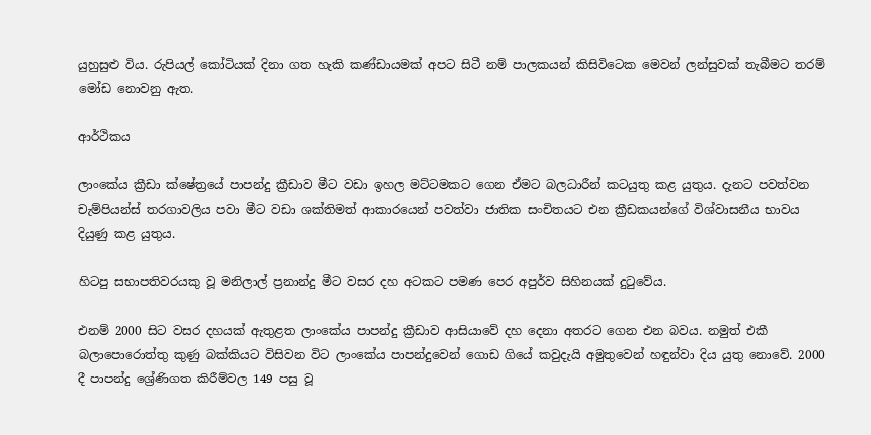යුහුසුළු විය. රුපියල් කෝටියක් දිනා ගත හැකි කණ්ඩායමක් අපට සිටී නම් පාලකයන් කිසිවිටෙක මෙවන් ලන්සුවක් තැබීමට තරම් මෝඩ නොවනු ඇත.

ආර්ථිකය

ලාංකේය ක්‍රීඩා ක්ෂේත්‍රයේ පාපන්දු ක්‍රීඩාව මීට වඩා ඉහල මට්ටමකට ගෙන ඒමට බලධාරීන් කටයුතු කළ යුතුය. දැනට පවත්වන චැම්පියන්ස් තරගාවලිය පවා මීට වඩා ශක්තිමත් ආකාරයෙන් පවත්වා ජාතික සංචිතයට එන ක්‍රීඩකයන්ගේ විශ්වාසනීය භාවය දියුණු කළ යුතුය.

හිටපු සභාපතිවරයකු වූ මනිලාල් ප්‍රනාන්දු මීට වසර දහ අටකට පමණ පෙර අපුර්ව සිහිනයක් දු‍ටුවේය.

එනම් 2000 සිට වසර දහයක් ඇතුළත ලාංකේය පාපන්දු ක්‍රීඩාව ආසියාවේ දහ දෙනා අතරට ගෙන එන බවය. නමුත් එකී බලාපොරොත්තු කුණු බක්කියට විසිවන විට ලාංකේය පාපන්දුවෙන් ගොඩ ගියේ කවුදැයි අමුතුවෙන් හඳුන්වා දිය යුතු නොවේ. 2000 දී පාපන්දු ශ්‍රේණිගත කිරීම්වල 149 පසු වූ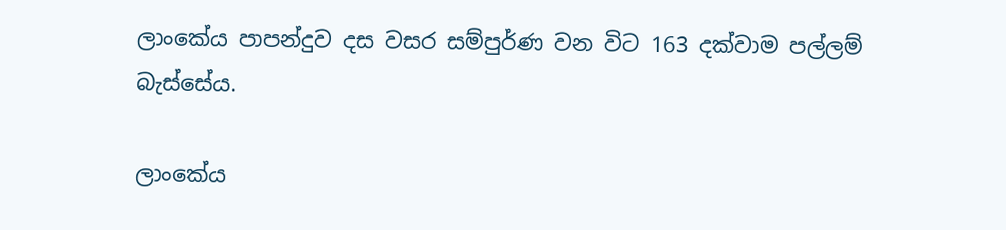ලාංකේය පාපන්දුව දස වසර සම්පුර්ණ වන විට 163 දක්වාම පල්ලම් බැස්සේය.

ලාංකේය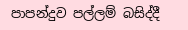පාපන්දුව පල්ලම් බසිද්දී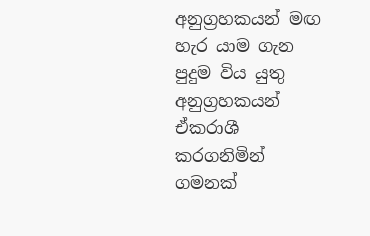අනුග්‍රහකයන් මඟ හැර යාම ගැන පුදුම විය යුතු අනුග්‍රහකයන් ඒකරාශී කරගනිමින් ගමනක්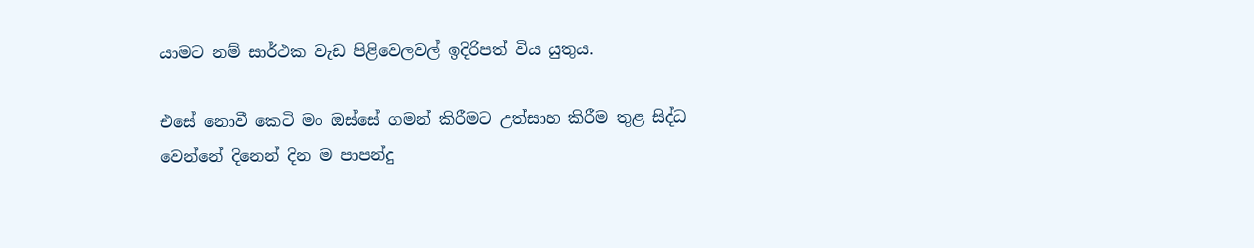යාමට නම් සාර්ථක වැඩ පි‍ළිවෙලවල් ඉදිරිපත් විය යුතුය.

එසේ නොවී කෙටි මං ඔස්සේ ගමන් කිරීමට උත්සාහ කිරීම තුළ සිද්ධ වෙන්නේ දිනෙන් දින ම පාපන්දු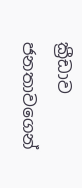ක්‍රීඩාව ජනතාවගෙන්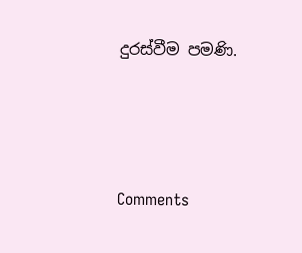දුරස්වීම පමණි.




Comments